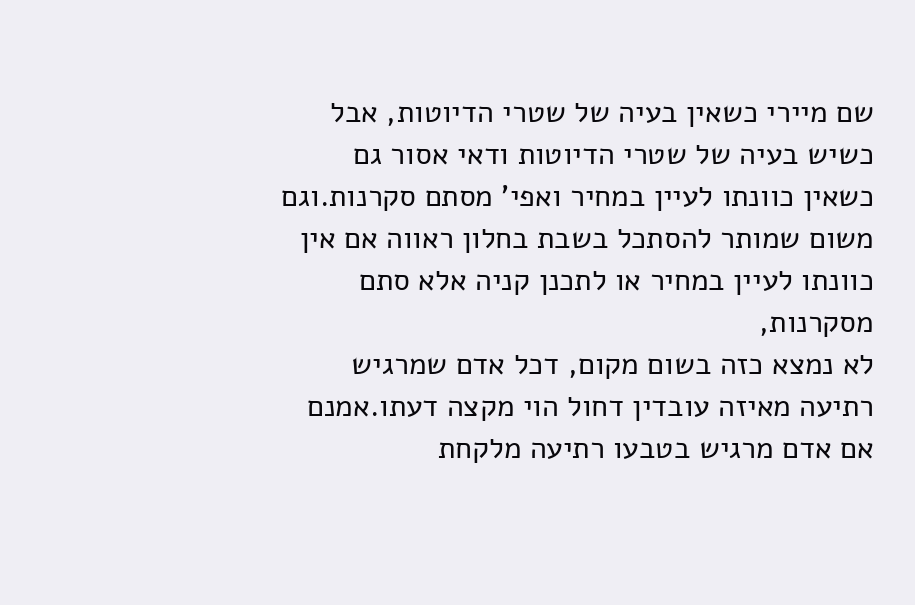שם מיירי כשאין בעיה של שטרי הדיוטות, אבל כשיש בעיה של שטרי הדיוטות ודאי אסור גם כשאין כוונתו לעיין במחיר ואפי' מסתם סקרנות.וגם משום שמותר להסתכל בשבת בחלון ראווה אם אין כוונתו לעיין במחיר או לתכנן קניה אלא סתם מסקרנות,
לא נמצא כזה בשום מקום, דכל אדם שמרגיש רתיעה מאיזה עובדין דחול הוי מקצה דעתו.אמנם אם אדם מרגיש בטבעו רתיעה מלקחת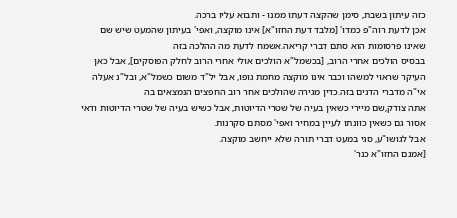כזה עיתון בשבת, סימן שהקצה דעתו ממנו - ותבוא עליו ברכה.
אכן לדעת רוה"פ כמדו' [מלבד דעת החזו"א] אינו מוקצה, ואפי' בעיתון שהמעט שיש שם שאינו פרסומות הוא סתם דברי קריאה.אשמח לדעת מה ההלכה בזה
בבסיס הולכים אחרי הרוב, [בכשמל"א הולכים אולי אחרי הרוב לחלק הפוסקים], אבל כאן העיקר שראוי למשהו וכבר אינו מוקצה מחמת גופו, אבל יל"ד משום כשמל"א, ובל"נ אעלה אי"ה מדברי הדנים בזה.כדין מגירה שהולכים אחר רוב החפצים הנמצאים בה
אתה צודק,שם מיירי כשאין בעיה של שטרי הדיוטות, אבל כשיש בעיה של שטרי הדיוטות ודאי אסור גם כשאין כוונתו לעיין במחיר ואפי' מסתם סקרנות.
אבל לגושו"ע, סגי במעט דברי תורה שלא ייחשב מוקצה.
[אמנם החזו"א כנר'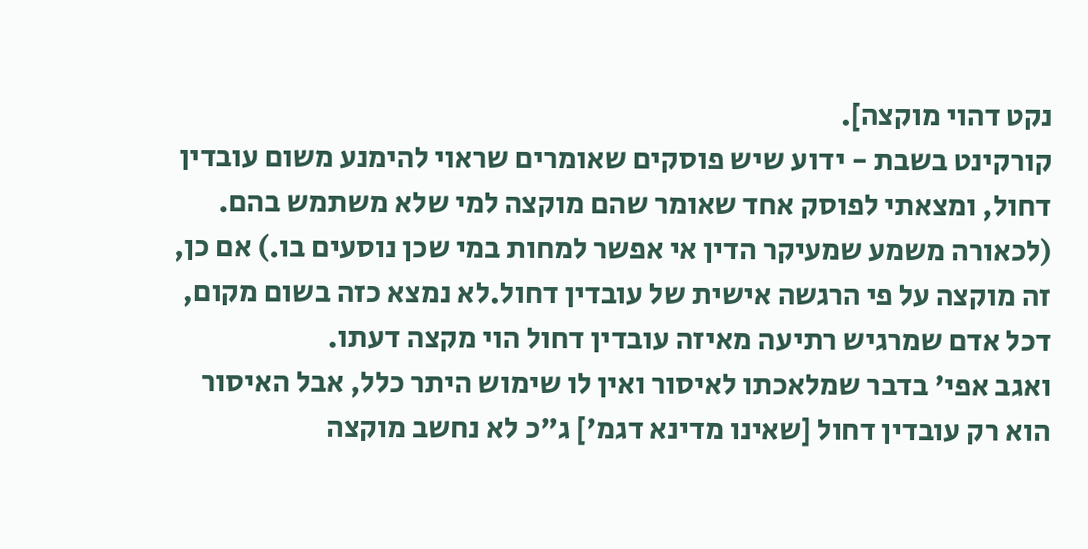נקט דהוי מוקצה].
קורקינט בשבת - ידוע שיש פוסקים שאומרים שראוי להימנע משום עובדין דחול, ומצאתי לפוסק אחד שאומר שהם מוקצה למי שלא משתמש בהם. (לכאורה משמע שמעיקר הדין אי אפשר למחות במי שכן נוסעים בו.) אם כן, זה מוקצה על פי הרגשה אישית של עובדין דחול.לא נמצא כזה בשום מקום, דכל אדם שמרגיש רתיעה מאיזה עובדין דחול הוי מקצה דעתו.
ואגב אפי' בדבר שמלאכתו לאיסור ואין לו שימוש היתר כלל, אבל האיסור הוא רק עובדין דחול [שאינו מדינא דגמ'] ג"כ לא נחשב מוקצה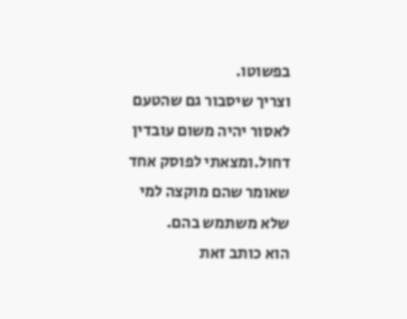בפשוטו.
וצריך שיסבור גם שהטעם לאסור יהיה משום עובדין דחול.ומצאתי לפוסק אחד שאומר שהם מוקצה למי שלא משתמש בהם.
הוא כותב זאת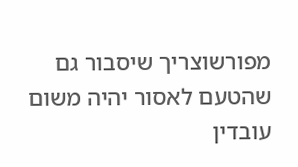מפורשוצריך שיסבור גם שהטעם לאסור יהיה משום עובדין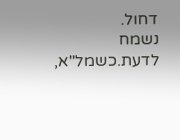דחול.
נשמח לדעת.כשמל"א,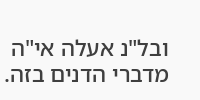ובל"נ אעלה אי"ה מדברי הדנים בזה.